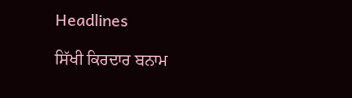Headlines

ਸਿੱਖੀ ਕਿਰਦਾਰ ਬਨਾਮ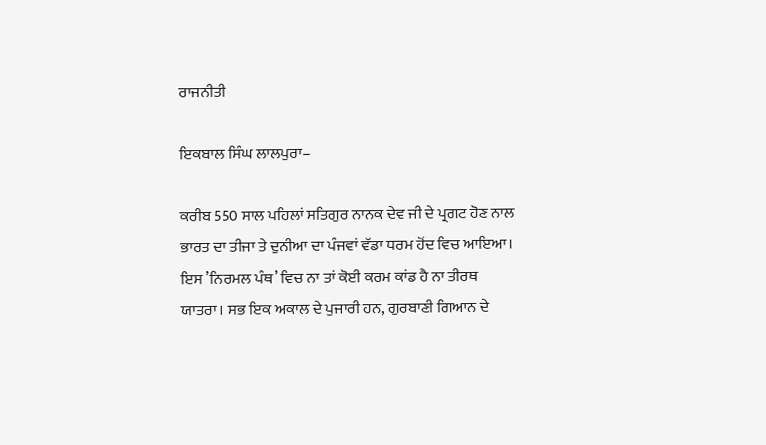ਰਾਜਨੀਤੀ

ਇਕਬਾਲ ਸਿੰਘ ਲਾਲਪੁਰਾ–

ਕਰੀਬ 550 ਸਾਲ ਪਹਿਲਾਂ ਸਤਿਗੁਰ ਨਾਨਕ ਦੇਵ ਜੀ ਦੇ ਪ੍ਰਗਟ ਹੋਣ ਨਾਲ ਭਾਰਤ ਦਾ ਤੀਜਾ ਤੇ ਦੁਨੀਆ ਦਾ ਪੰਜਵਾਂ ਵੱਡਾ ਧਰਮ ਹੋਂਦ ਵਿਚ ਆਇਆ। ਇਸ ’ਨਿਰਮਲ ਪੰਥ’ ਵਿਚ ਨਾ ਤਾਂ ਕੋਈ ਕਰਮ ਕਾਂਡ ਹੈ ਨਾ ਤੀਰਥ ਯਾਤਰਾ। ਸਭ ਇਕ ਅਕਾਲ ਦੇ ਪੁਜਾਰੀ ਹਨ, ਗੁਰਬਾਣੀ ਗਿਆਨ ਦੇ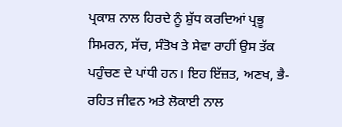ਪ੍ਰਕਾਸ਼ ਨਾਲ ਹਿਰਦੇ ਨੂੰ ਸ਼ੁੱਧ ਕਰਦਿਆਂ ਪ੍ਰਭੂ ਸਿਮਰਨ, ਸੱਚ, ਸੰਤੋਖ ਤੇ ਸੇਵਾ ਰਾਹੀਂ ਉਸ ਤੱਕ ਪਹੁੰਚਣ ਦੇ ਪਾਂਧੀ ਹਨ। ਇਹ ਇੱਜ਼ਤ, ਅਣਖ, ਭੈ-ਰਹਿਤ ਜੀਵਨ ਅਤੇ ਲੋਕਾਈ ਨਾਲ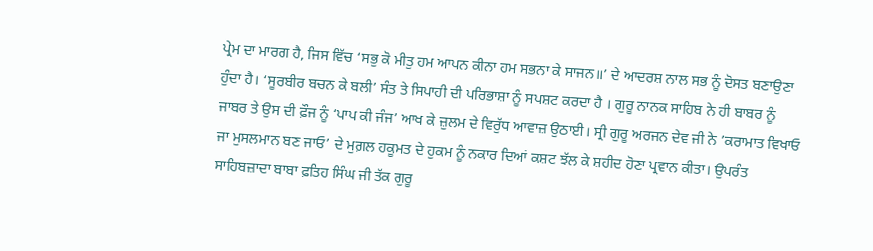ਪ੍ਰੇਮ ਦਾ ਮਾਰਗ ਹੈ, ਜਿਸ ਵਿੱਚ ‘ਸਭੁ ਕੋ ਮੀਤੁ ਹਮ ਆਪਨ ਕੀਨਾ ਹਮ ਸਭਨਾ ਕੇ ਸਾਜਨ॥’ ਦੇ ਆਦਰਸ਼ ਨਾਲ ਸਭ ਨੂੰ ਦੋਸਤ ਬਣਾਉਣਾ ਹੁੰਦਾ ਹੈ। ‘ਸੂਰਬੀਰ ਬਚਨ ਕੇ ਬਲੀ’ ਸੰਤ ਤੇ ਸਿਪਾਹੀ ਦੀ ਪਰਿਭਾਸ਼ਾ ਨੂੰ ਸਪਸ਼ਟ ਕਰਦਾ ਹੈ । ਗੁਰੂ ਨਾਨਕ ਸਾਹਿਬ ਨੇ ਹੀ ਬਾਬਰ ਨੂੰ ਜਾਬਰ ਤੇ ਉਸ ਦੀ ਫ਼ੌਜ ਨੂੰ ‘ਪਾਪ ਕੀ ਜੰਜ’ ਆਖ ਕੇ ਜ਼ੁਲਮ ਦੇ ਵਿਰੁੱਧ ਆਵਾਜ਼ ਉਠਾਈ। ਸ੍ਰੀ ਗੁਰੂ ਅਰਜਨ ਦੇਵ ਜੀ ਨੇ ’ਕਰਾਮਾਤ ਵਿਖਾਓ ਜਾ ਮੁਸਲਮਾਨ ਬਣ ਜਾਓ’ ਦੇ ਮੁਗ਼ਲ ਹਕੂਮਤ ਦੇ ਹੁਕਮ ਨੂੰ ਨਕਾਰ ਦਿਆਂ ਕਸ਼ਟ ਝੱਲ ਕੇ ਸ਼ਹੀਦ ਹੋਣਾ ਪ੍ਰਵਾਨ ਕੀਤਾ। ਉਪਰੰਤ ਸਾਹਿਬਜ਼ਾਦਾ ਬਾਬਾ ਫ਼ਤਿਹ ਸਿੰਘ ਜੀ ਤੱਕ ਗੁਰੂ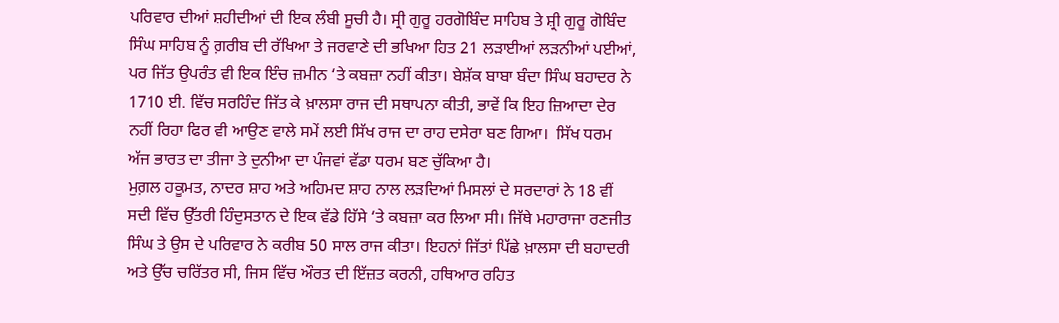ਪਰਿਵਾਰ ਦੀਆਂ ਸ਼ਹੀਦੀਆਂ ਦੀ ਇਕ ਲੰਬੀ ਸੂਚੀ ਹੈ। ਸ੍ਰੀ ਗੁਰੂ ਹਰਗੋਬਿੰਦ ਸਾਹਿਬ ਤੇ ਸ਼੍ਰੀ ਗੁਰੂ ਗੋਬਿੰਦ ਸਿੰਘ ਸਾਹਿਬ ਨੂੰ ਗ਼ਰੀਬ ਦੀ ਰੱਖਿਆ ਤੇ ਜਰਵਾਣੇ ਦੀ ਭਖਿਆ ਹਿਤ 21 ਲੜਾਈਆਂ ਲੜਨੀਆਂ ਪਈਆਂ, ਪਰ ਜਿੱਤ ਉਪਰੰਤ ਵੀ ਇਕ ਇੰਚ ਜ਼ਮੀਨ ‘ਤੇ ਕਬਜ਼ਾ ਨਹੀਂ ਕੀਤਾ। ਬੇਸ਼ੱਕ ਬਾਬਾ ਬੰਦਾ ਸਿੰਘ ਬਹਾਦਰ ਨੇ 1710 ਈ. ਵਿੱਚ ਸਰਹਿੰਦ ਜਿੱਤ ਕੇ ਖ਼ਾਲਸਾ ਰਾਜ ਦੀ ਸਥਾਪਨਾ ਕੀਤੀ, ਭਾਵੇਂ ਕਿ ਇਹ ਜ਼ਿਆਦਾ ਦੇਰ ਨਹੀਂ ਰਿਹਾ ਫਿਰ ਵੀ ਆਉਣ ਵਾਲੇ ਸਮੇਂ ਲਈ ਸਿੱਖ ਰਾਜ ਦਾ ਰਾਹ ਦਸੇਰਾ ਬਣ ਗਿਆ।  ਸਿੱਖ ਧਰਮ ਅੱਜ ਭਾਰਤ ਦਾ ਤੀਜਾ ਤੇ ਦੁਨੀਆ ਦਾ ਪੰਜਵਾਂ ਵੱਡਾ ਧਰਮ ਬਣ ਚੁੱਕਿਆ ਹੈ।
ਮੁਗ਼ਲ ਹਕੂਮਤ, ਨਾਦਰ ਸ਼ਾਹ ਅਤੇ ਅਹਿਮਦ ਸ਼ਾਹ ਨਾਲ ਲੜਦਿਆਂ ਮਿਸਲਾਂ ਦੇ ਸਰਦਾਰਾਂ ਨੇ 18 ਵੀਂ ਸਦੀ ਵਿੱਚ ਉੱਤਰੀ ਹਿੰਦੁਸਤਾਨ ਦੇ ਇਕ ਵੱਡੇ ਹਿੱਸੇ ‘ਤੇ ਕਬਜ਼ਾ ਕਰ ਲਿਆ ਸੀ। ਜਿੱਥੇ ਮਹਾਰਾਜਾ ਰਣਜੀਤ ਸਿੰਘ ਤੇ ਉਸ ਦੇ ਪਰਿਵਾਰ ਨੇ ਕਰੀਬ 50 ਸਾਲ ਰਾਜ ਕੀਤਾ। ਇਹਨਾਂ ਜਿੱਤਾਂ ਪਿੱਛੇ ਖ਼ਾਲਸਾ ਦੀ ਬਹਾਦਰੀ ਅਤੇ ਉੱਚ ਚਰਿੱਤਰ ਸੀ, ਜਿਸ ਵਿੱਚ ਔਰਤ ਦੀ ਇੱਜ਼ਤ ਕਰਨੀ, ਹਥਿਆਰ ਰਹਿਤ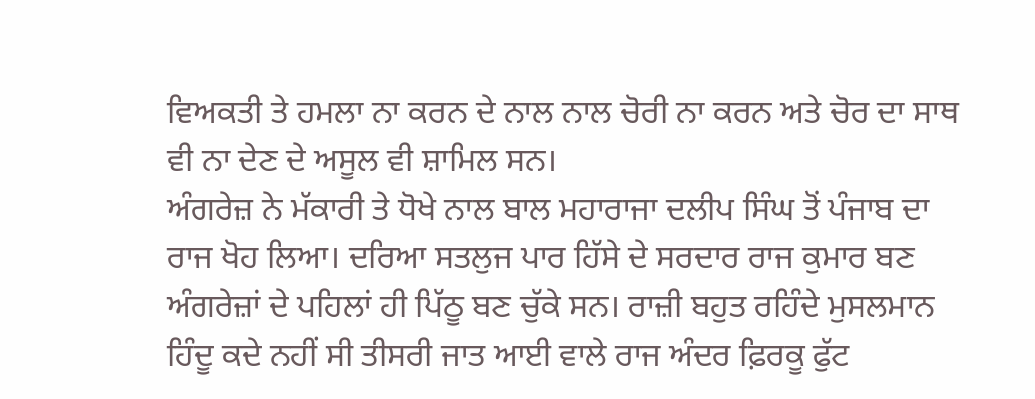ਵਿਅਕਤੀ ਤੇ ਹਮਲਾ ਨਾ ਕਰਨ ਦੇ ਨਾਲ ਨਾਲ ਚੋਰੀ ਨਾ ਕਰਨ ਅਤੇ ਚੋਰ ਦਾ ਸਾਥ ਵੀ ਨਾ ਦੇਣ ਦੇ ਅਸੂਲ ਵੀ ਸ਼ਾਮਿਲ ਸਨ।
ਅੰਗਰੇਜ਼ ਨੇ ਮੱਕਾਰੀ ਤੇ ਧੋਖੇ ਨਾਲ ਬਾਲ ਮਹਾਰਾਜਾ ਦਲੀਪ ਸਿੰਘ ਤੋਂ ਪੰਜਾਬ ਦਾ ਰਾਜ ਖੋਹ ਲਿਆ। ਦਰਿਆ ਸਤਲੁਜ ਪਾਰ ਹਿੱਸੇ ਦੇ ਸਰਦਾਰ ਰਾਜ ਕੁਮਾਰ ਬਣ ਅੰਗਰੇਜ਼ਾਂ ਦੇ ਪਹਿਲਾਂ ਹੀ ਪਿੱਠੂ ਬਣ ਚੁੱਕੇ ਸਨ। ਰਾਜ਼ੀ ਬਹੁਤ ਰਹਿੰਦੇ ਮੁਸਲਮਾਨ ਹਿੰਦੂ ਕਦੇ ਨਹੀਂ ਸੀ ਤੀਸਰੀ ਜਾਤ ਆਈ ਵਾਲੇ ਰਾਜ ਅੰਦਰ ਫ਼ਿਰਕੂ ਫੁੱਟ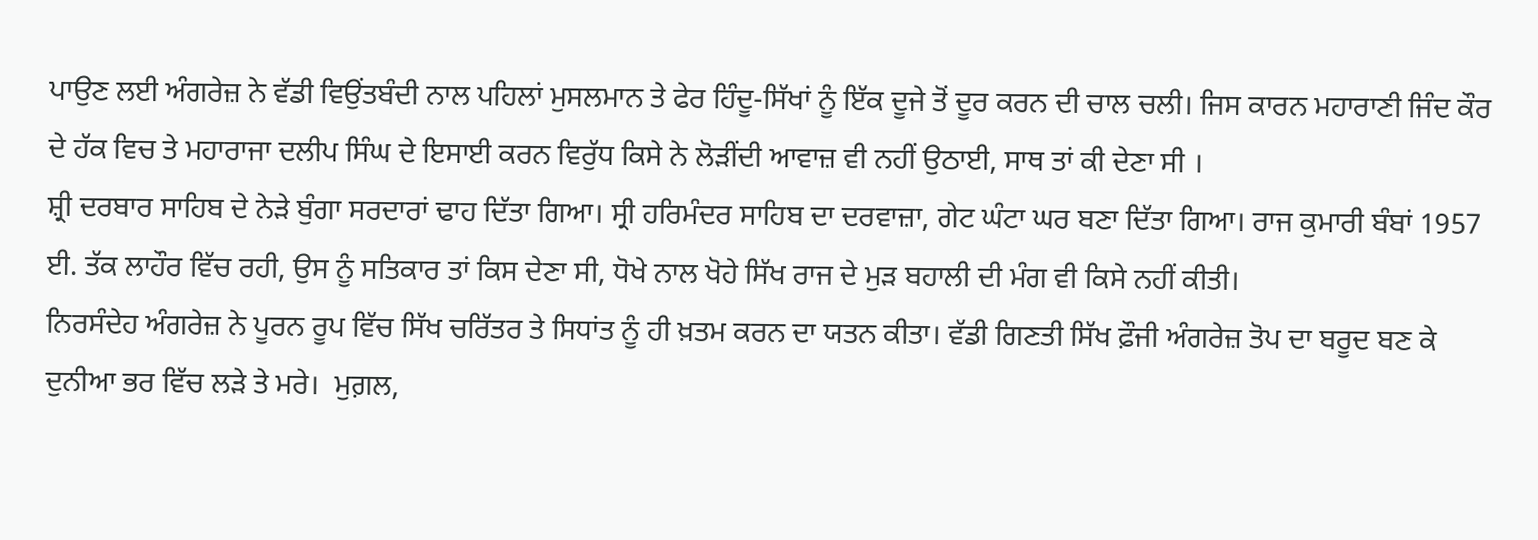ਪਾਉਣ ਲਈ ਅੰਗਰੇਜ਼ ਨੇ ਵੱਡੀ ਵਿਉਂਤਬੰਦੀ ਨਾਲ ਪਹਿਲਾਂ ਮੁਸਲਮਾਨ ਤੇ ਫੇਰ ਹਿੰਦੂ-ਸਿੱਖਾਂ ਨੂੰ ਇੱਕ ਦੂਜੇ ਤੋਂ ਦੂਰ ਕਰਨ ਦੀ ਚਾਲ ਚਲੀ। ਜਿਸ ਕਾਰਨ ਮਹਾਰਾਣੀ ਜਿੰਦ ਕੌਰ ਦੇ ਹੱਕ ਵਿਚ ਤੇ ਮਹਾਰਾਜਾ ਦਲੀਪ ਸਿੰਘ ਦੇ ਇਸਾਈ ਕਰਨ ਵਿਰੁੱਧ ਕਿਸੇ ਨੇ ਲੋੜੀਂਦੀ ਆਵਾਜ਼ ਵੀ ਨਹੀਂ ਉਠਾਈ, ਸਾਥ ਤਾਂ ਕੀ ਦੇਣਾ ਸੀ ।
ਸ਼੍ਰੀ ਦਰਬਾਰ ਸਾਹਿਬ ਦੇ ਨੇੜੇ ਬੁੰਗਾ ਸਰਦਾਰਾਂ ਢਾਹ ਦਿੱਤਾ ਗਿਆ। ਸ੍ਰੀ ਹਰਿਮੰਦਰ ਸਾਹਿਬ ਦਾ ਦਰਵਾਜ਼ਾ, ਗੇਟ ਘੰਟਾ ਘਰ ਬਣਾ ਦਿੱਤਾ ਗਿਆ। ਰਾਜ ਕੁਮਾਰੀ ਬੰਬਾਂ 1957 ਈ. ਤੱਕ ਲਾਹੌਰ ਵਿੱਚ ਰਹੀ, ਉਸ ਨੂੰ ਸਤਿਕਾਰ ਤਾਂ ਕਿਸ ਦੇਣਾ ਸੀ, ਧੋਖੇ ਨਾਲ ਖੋਹੇ ਸਿੱਖ ਰਾਜ ਦੇ ਮੁੜ ਬਹਾਲੀ ਦੀ ਮੰਗ ਵੀ ਕਿਸੇ ਨਹੀਂ ਕੀਤੀ।
ਨਿਰਸੰਦੇਹ ਅੰਗਰੇਜ਼ ਨੇ ਪੂਰਨ ਰੂਪ ਵਿੱਚ ਸਿੱਖ ਚਰਿੱਤਰ ਤੇ ਸਿਧਾਂਤ ਨੂੰ ਹੀ ਖ਼ਤਮ ਕਰਨ ਦਾ ਯਤਨ ਕੀਤਾ। ਵੱਡੀ ਗਿਣਤੀ ਸਿੱਖ ਫ਼ੌਜੀ ਅੰਗਰੇਜ਼ ਤੋਪ ਦਾ ਬਰੂਦ ਬਣ ਕੇ ਦੁਨੀਆ ਭਰ ਵਿੱਚ ਲੜੇ ਤੇ ਮਰੇ।  ਮੁਗ਼ਲ,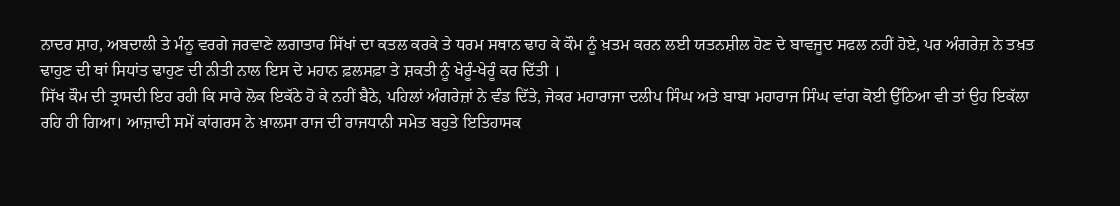ਨਾਦਰ ਸ਼ਾਹ, ਅਬਦਾਲੀ ਤੇ ਮੰਨੂ ਵਰਗੇ ਜਰਵਾਣੇ ਲਗਾਤਾਰ ਸਿੱਖਾਂ ਦਾ ਕਤਲ ਕਰਕੇ ਤੇ ਧਰਮ ਸਥਾਨ ਢਾਹ ਕੇ ਕੌਮ ਨੂੰ ਖ਼ਤਮ ਕਰਨ ਲਈ ਯਤਨਸ਼ੀਲ ਹੋਣ ਦੇ ਬਾਵਜੂਦ ਸਫਲ ਨਹੀਂ ਹੋਏ, ਪਰ ਅੰਗਰੇਜ਼ ਨੇ ਤਖ਼ਤ ਢਾਹੁਣ ਦੀ ਥਾਂ ਸਿਧਾਂਤ ਢਾਹੁਣ ਦੀ ਨੀਤੀ ਨਾਲ ਇਸ ਦੇ ਮਹਾਨ ਫ਼ਲਸਫ਼ਾ ਤੇ ਸ਼ਕਤੀ ਨੂੰ ਖੇਰੂੰ-ਖੇਰੂੰ ਕਰ ਦਿੱਤੀ ।
ਸਿੱਖ ਕੌਮ ਦੀ ਤ੍ਰਾਸਦੀ ਇਹ ਰਹੀ ਕਿ ਸਾਰੇ ਲੋਕ ਇਕੱਠੇ ਹੋ ਕੇ ਨਹੀਂ ਬੈਠੇ, ਪਹਿਲਾਂ ਅੰਗਰੇਜ਼ਾਂ ਨੇ ਵੰਡ ਦਿੱਤੇ, ਜੇਕਰ ਮਹਾਰਾਜਾ ਦਲੀਪ ਸਿੰਘ ਅਤੇ ਬਾਬਾ ਮਹਾਰਾਜ ਸਿੰਘ ਵਾਂਗ ਕੋਈ ਉੱਠਿਆ ਵੀ ਤਾਂ ਉਹ ਇਕੱਲਾ ਰਹਿ ਹੀ ਗਿਆ। ਆਜ਼ਾਦੀ ਸਮੇਂ ਕਾਂਗਰਸ ਨੇ ਖ਼ਾਲਸਾ ਰਾਜ ਦੀ ਰਾਜਧਾਨੀ ਸਮੇਤ ਬਹੁਤੇ ਇਤਿਹਾਸਕ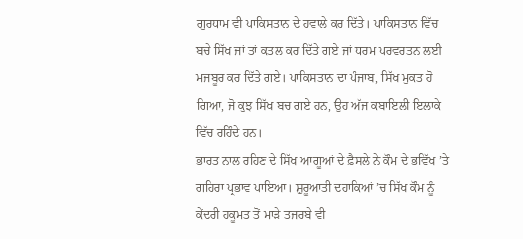ਗੁਰਧਾਮ ਵੀ ਪਾਕਿਸਤਾਨ ਦੇ ਹਵਾਲੇ ਕਰ ਦਿੱਤੇ। ਪਾਕਿਸਤਾਨ ਵਿੱਚ ਬਚੇ ਸਿੱਖ ਜਾਂ ਤਾਂ ਕਤਲ ਕਰ ਦਿੱਤੇ ਗਏ ਜਾਂ ਧਰਮ ਪਰਵਰਤਨ ਲਈ ਮਜਬੂਰ ਕਰ ਦਿੱਤੇ ਗਏ। ਪਾਕਿਸਤਾਨ ਦਾ ਪੰਜਾਬ, ਸਿੱਖ ਮੁਕਤ ਹੋ ਗਿਆ, ਜੋ ਕੁਝ ਸਿੱਖ ਬਚ ਗਏ ਹਨ, ਉਹ ਅੱਜ ਕਬਾਇਲੀ ਇਲਾਕੇ ਵਿੱਚ ਰਹਿੰਦੇ ਹਨ।
ਭਾਰਤ ਨਾਲ ਰਹਿਣ ਦੇ ਸਿੱਖ ਆਗੂਆਂ ਦੇ ਫ਼ੈਸਲੇ ਨੇ ਕੌਮ ਦੇ ਭਵਿੱਖ ’ਤੇ ਗਹਿਰਾ ਪ੍ਰਭਾਵ ਪਾਇਆ। ਸ਼ੁਰੂਆਤੀ ਦਹਾਕਿਆਂ ’ਚ ਸਿੱਖ ਕੌਮ ਨੂੰ ਕੇਂਦਰੀ ਹਕੂਮਤ ਤੋਂ ਮਾੜੇ ਤਜਰਬੇ ਵੀ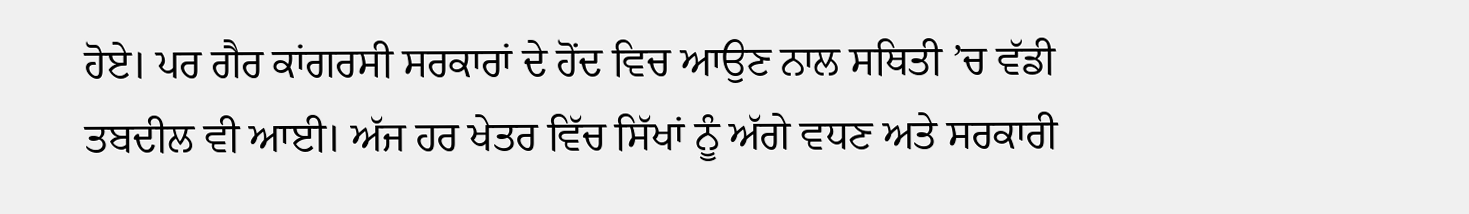ਹੋਏ। ਪਰ ਗੈਰ ਕਾਂਗਰਸੀ ਸਰਕਾਰਾਂ ਦੇ ਹੋਂਦ ਵਿਚ ਆਉਣ ਨਾਲ ਸਥਿਤੀ ’ਚ ਵੱਡੀ ਤਬਦੀਲ ਵੀ ਆਈ। ਅੱਜ ਹਰ ਖੇਤਰ ਵਿੱਚ ਸਿੱਖਾਂ ਨੂੰ ਅੱਗੇ ਵਧਣ ਅਤੇ ਸਰਕਾਰੀ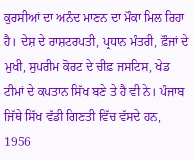ਕੁਰਸੀਆਂ ਦਾ ਅਨੰਦ ਮਾਣਨ ਦਾ ਮੌਕਾ ਮਿਲ ਰਿਹਾ ਹੈ। ਦੇਸ਼ ਦੇ ਰਾਸ਼ਟਰਪਤੀ, ਪ੍ਰਧਾਨ ਮੰਤਰੀ, ਫ਼ੌਜਾਂ ਦੇ ਮੁਖੀ, ਸੁਪਰੀਮ ਕੋਰਟ ਦੇ ਚੀਫ਼ ਜਸਟਿਸ, ਖੇਡ ਟੀਮਾਂ ਦੇ ਕਪਤਾਨ ਸਿੱਖ ਬਣੇ ਤੇ ਹੈ ਵੀ ਨੇ। ਪੰਜਾਬ ਜਿੱਥੇ ਸਿੱਖ ਵੱਡੀ ਗਿਣਤੀ ਵਿੱਚ ਵੱਸਦੇ ਹਨ, 1956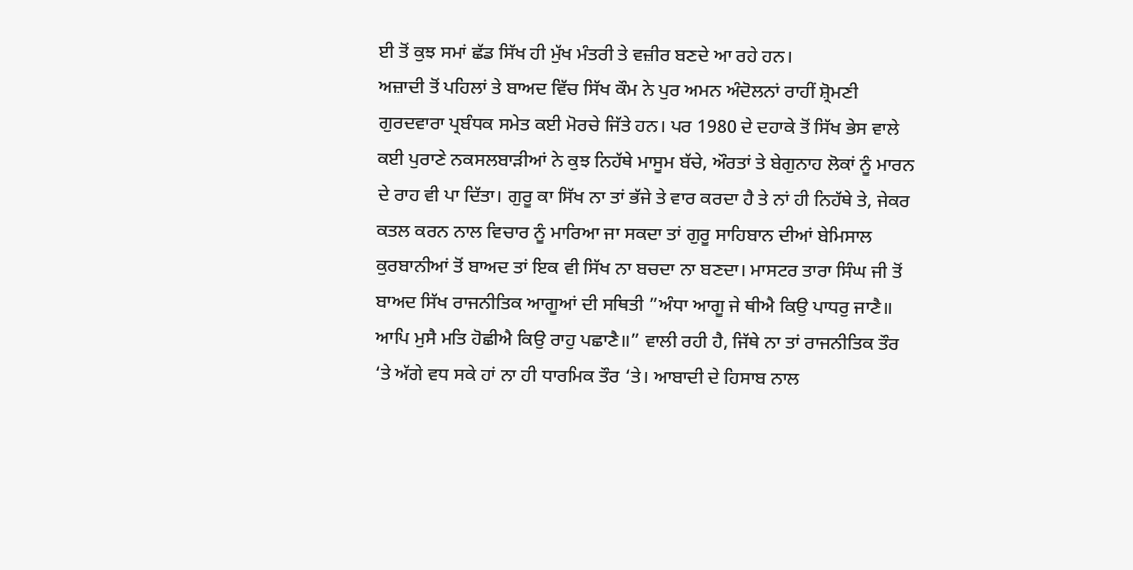ਈ ਤੋਂ ਕੁਝ ਸਮਾਂ ਛੱਡ ਸਿੱਖ ਹੀ ਮੁੱਖ ਮੰਤਰੀ ਤੇ ਵਜ਼ੀਰ ਬਣਦੇ ਆ ਰਹੇ ਹਨ।
ਅਜ਼ਾਦੀ ਤੋਂ ਪਹਿਲਾਂ ਤੇ ਬਾਅਦ ਵਿੱਚ ਸਿੱਖ ਕੌਮ ਨੇ ਪੁਰ ਅਮਨ ਅੰਦੋਲਨਾਂ ਰਾਹੀਂ ਸ਼੍ਰੋਮਣੀ ਗੁਰਦਵਾਰਾ ਪ੍ਰਬੰਧਕ ਸਮੇਤ ਕਈ ਮੋਰਚੇ ਜਿੱਤੇ ਹਨ। ਪਰ 1980 ਦੇ ਦਹਾਕੇ ਤੋਂ ਸਿੱਖ ਭੇਸ ਵਾਲੇ ਕਈ ਪੁਰਾਣੇ ਨਕਸਲਬਾੜੀਆਂ ਨੇ ਕੁਝ ਨਿਹੱਥੇ ਮਾਸੂਮ ਬੱਚੇ, ਔਰਤਾਂ ਤੇ ਬੇਗੁਨਾਹ ਲੋਕਾਂ ਨੂੰ ਮਾਰਨ ਦੇ ਰਾਹ ਵੀ ਪਾ ਦਿੱਤਾ। ਗੁਰੂ ਕਾ ਸਿੱਖ ਨਾ ਤਾਂ ਭੱਜੇ ਤੇ ਵਾਰ ਕਰਦਾ ਹੈ ਤੇ ਨਾਂ ਹੀ ਨਿਹੱਥੇ ਤੇ, ਜੇਕਰ ਕਤਲ ਕਰਨ ਨਾਲ ਵਿਚਾਰ ਨੂੰ ਮਾਰਿਆ ਜਾ ਸਕਦਾ ਤਾਂ ਗੁਰੂ ਸਾਹਿਬਾਨ ਦੀਆਂ ਬੇਮਿਸਾਲ ਕੁਰਬਾਨੀਆਂ ਤੋਂ ਬਾਅਦ ਤਾਂ ਇਕ ਵੀ ਸਿੱਖ ਨਾ ਬਚਦਾ ਨਾ ਬਣਦਾ। ਮਾਸਟਰ ਤਾਰਾ ਸਿੰਘ ਜੀ ਤੋਂ ਬਾਅਦ ਸਿੱਖ ਰਾਜਨੀਤਿਕ ਆਗੂਆਂ ਦੀ ਸਥਿਤੀ ”ਅੰਧਾ ਆਗੂ ਜੇ ਥੀਐ ਕਿਉ ਪਾਧਰੁ ਜਾਣੈ॥ ਆਪਿ ਮੁਸੈ ਮਤਿ ਹੋਛੀਐ ਕਿਉ ਰਾਹੁ ਪਛਾਣੈ॥” ਵਾਲੀ ਰਹੀ ਹੈ, ਜਿੱਥੇ ਨਾ ਤਾਂ ਰਾਜਨੀਤਿਕ ਤੌਰ ‘ਤੇ ਅੱਗੇ ਵਧ ਸਕੇ ਹਾਂ ਨਾ ਹੀ ਧਾਰਮਿਕ ਤੌਰ ‘ਤੇ। ਆਬਾਦੀ ਦੇ ਹਿਸਾਬ ਨਾਲ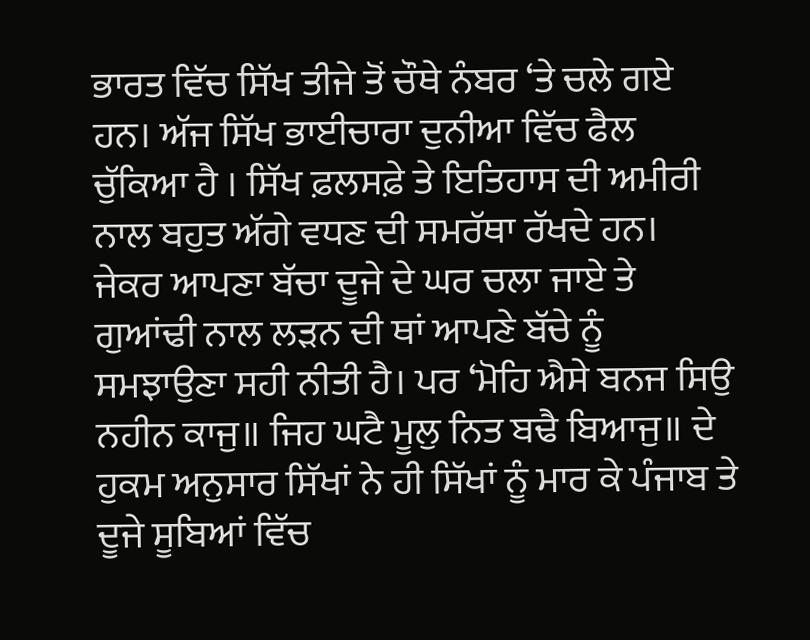ਭਾਰਤ ਵਿੱਚ ਸਿੱਖ ਤੀਜੇ ਤੋਂ ਚੌਥੇ ਨੰਬਰ ‘ਤੇ ਚਲੇ ਗਏ ਹਨ। ਅੱਜ ਸਿੱਖ ਭਾਈਚਾਰਾ ਦੁਨੀਆ ਵਿੱਚ ਫੈਲ ਚੁੱਕਿਆ ਹੈ । ਸਿੱਖ ਫ਼ਲਸਫ਼ੇ ਤੇ ਇਤਿਹਾਸ ਦੀ ਅਮੀਰੀ ਨਾਲ ਬਹੁਤ ਅੱਗੇ ਵਧਣ ਦੀ ਸਮਰੱਥਾ ਰੱਖਦੇ ਹਨ।
ਜੇਕਰ ਆਪਣਾ ਬੱਚਾ ਦੂਜੇ ਦੇ ਘਰ ਚਲਾ ਜਾਏ ਤੇ ਗੁਆਂਢੀ ਨਾਲ ਲੜਨ ਦੀ ਥਾਂ ਆਪਣੇ ਬੱਚੇ ਨੂੰ ਸਮਝਾਉਣਾ ਸਹੀ ਨੀਤੀ ਹੈ। ਪਰ ‘ਮੋਹਿ ਐਸੇ ਬਨਜ ਸਿਉ ਨਹੀਨ ਕਾਜੁ॥ ਜਿਹ ਘਟੈ ਮੂਲੁ ਨਿਤ ਬਢੈ ਬਿਆਜੁ॥ ਦੇ ਹੁਕਮ ਅਨੁਸਾਰ ਸਿੱਖਾਂ ਨੇ ਹੀ ਸਿੱਖਾਂ ਨੂੰ ਮਾਰ ਕੇ ਪੰਜਾਬ ਤੇ ਦੂਜੇ ਸੂਬਿਆਂ ਵਿੱਚ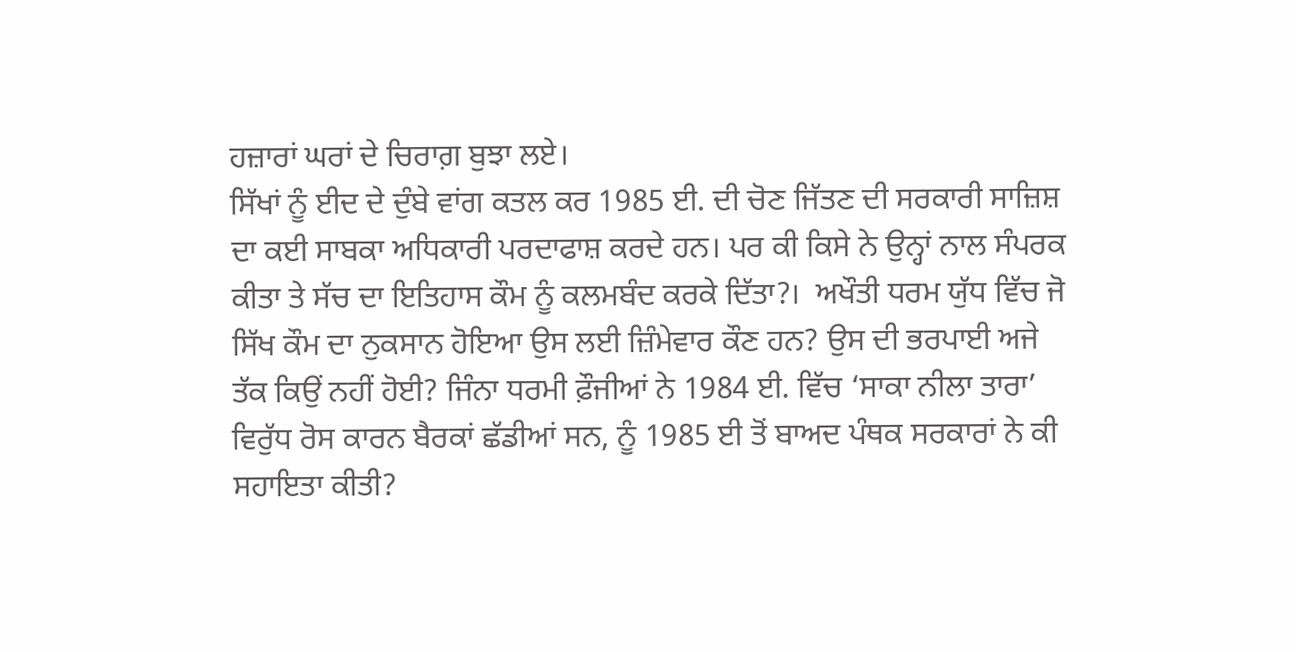ਹਜ਼ਾਰਾਂ ਘਰਾਂ ਦੇ ਚਿਰਾਗ਼ ਬੁਝਾ ਲਏ।
ਸਿੱਖਾਂ ਨੂੰ ਈਦ ਦੇ ਦੁੰਬੇ ਵਾਂਗ ਕਤਲ ਕਰ 1985 ਈ. ਦੀ ਚੋਣ ਜਿੱਤਣ ਦੀ ਸਰਕਾਰੀ ਸਾਜ਼ਿਸ਼ ਦਾ ਕਈ ਸਾਬਕਾ ਅਧਿਕਾਰੀ ਪਰਦਾਫਾਸ਼ ਕਰਦੇ ਹਨ। ਪਰ ਕੀ ਕਿਸੇ ਨੇ ਉਨ੍ਹਾਂ ਨਾਲ ਸੰਪਰਕ ਕੀਤਾ ਤੇ ਸੱਚ ਦਾ ਇਤਿਹਾਸ ਕੌਮ ਨੂੰ ਕਲਮਬੰਦ ਕਰਕੇ ਦਿੱਤਾ?।  ਅਖੌਤੀ ਧਰਮ ਯੁੱਧ ਵਿੱਚ ਜੋ ਸਿੱਖ ਕੌਮ ਦਾ ਨੁਕਸਾਨ ਹੋਇਆ ਉਸ ਲਈ ਜ਼ਿੰਮੇਵਾਰ ਕੌਣ ਹਨ? ਉਸ ਦੀ ਭਰਪਾਈ ਅਜੇ ਤੱਕ ਕਿਉਂ ਨਹੀਂ ਹੋਈ? ਜਿੰਨਾ ਧਰਮੀ ਫ਼ੌਜੀਆਂ ਨੇ 1984 ਈ. ਵਿੱਚ ‘ਸਾਕਾ ਨੀਲਾ ਤਾਰਾ’ ਵਿਰੁੱਧ ਰੋਸ ਕਾਰਨ ਬੈਰਕਾਂ ਛੱਡੀਆਂ ਸਨ, ਨੂੰ 1985 ਈ ਤੋਂ ਬਾਅਦ ਪੰਥਕ ਸਰਕਾਰਾਂ ਨੇ ਕੀ ਸਹਾਇਤਾ ਕੀਤੀ?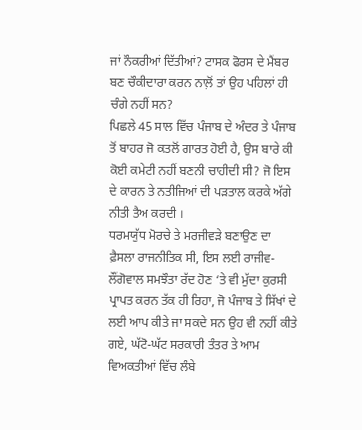ਜਾਂ ਨੌਕਰੀਆਂ ਦਿੱਤੀਆਂ? ਟਾਸਕ ਫੋਰਸ ਦੇ ਮੈਂਬਰ ਬਣ ਚੌਕੀਦਾਰਾ ਕਰਨ ਨਾਲ਼ੋਂ ਤਾਂ ਉਹ ਪਹਿਲਾਂ ਹੀ ਚੰਗੇ ਨਹੀਂ ਸਨ?
ਪਿਛਲੇ 45 ਸਾਲ ਵਿੱਚ ਪੰਜਾਬ ਦੇ ਅੰਦਰ ਤੇ ਪੰਜਾਬ ਤੋਂ ਬਾਹਰ ਜੋ ਕਤਲੋਂ ਗਾਰਤ ਹੋਈ ਹੈ, ਉਸ ਬਾਰੇ ਕੀ ਕੋਈ ਕਮੇਟੀ ਨਹੀਂ ਬਣਨੀ ਚਾਹੀਦੀ ਸੀ? ਜੋ ਇਸ ਦੇ ਕਾਰਨ ਤੇ ਨਤੀਜਿਆਂ ਦੀ ਪੜਤਾਲ ਕਰਕੇ ਅੱਗੇ ਨੀਤੀ ਤੈਅ ਕਰਦੀ ।
ਧਰਮਯੁੱਧ ਮੋਰਚੇ ਤੇ ਮਰਜੀਵੜੇ ਬਣਾਉਣ ਦਾ ਫ਼ੈਸਲਾ ਰਾਜਨੀਤਿਕ ਸੀ, ਇਸ ਲਈ ਰਾਜੀਵ-ਲੌਂਗੋਵਾਲ ਸਮਝੌਤਾ ਰੱਦ ਹੋਣ ‘ਤੇ ਵੀ ਮੁੱਦਾ ਕੁਰਸੀ ਪ੍ਰਾਪਤ ਕਰਨ ਤੱਕ ਹੀ ਰਿਹਾ, ਜੋ ਪੰਜਾਬ ਤੇ ਸਿੱਖਾਂ ਦੇ ਲਈ ਆਪ ਕੀਤੇ ਜਾ ਸਕਦੇ ਸਨ ਉਹ ਵੀ ਨਹੀਂ ਕੀਤੇ ਗਏ, ਘੱਟੋ-ਘੱਟ ਸਰਕਾਰੀ ਤੰਤਰ ਤੇ ਆਮ ਵਿਅਕਤੀਆਂ ਵਿੱਚ ਲੰਬੇ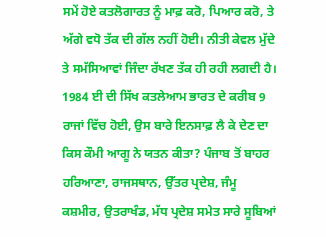ਸਮੇਂ ਹੋਏ ਕਤਲੋਗਾਰਤ ਨੂੰ ਮਾਫ਼ ਕਰੋ, ਪਿਆਰ ਕਰੋ, ਤੇ ਅੱਗੇ ਵਧੋ ਤੱਕ ਦੀ ਗੱਲ ਨਹੀਂ ਹੋਈ। ਨੀਤੀ ਕੇਵਲ ਮੁੱਦੇ ਤੇ ਸਮੱਸਿਆਵਾਂ ਜਿੰਦਾ ਰੱਖਣ ਤੱਕ ਹੀ ਰਹੀ ਲਗਦੀ ਹੈ।
1984 ਈ ਦੀ ਸਿੱਖ ਕਤਲੇਆਮ ਭਾਰਤ ਦੇ ਕਰੀਬ 9 ਰਾਜਾਂ ਵਿੱਚ ਹੋਈ, ਉਸ ਬਾਰੇ ਇਨਸਾਫ਼ ਲੈ ਕੇ ਦੇਣ ਦਾ ਕਿਸ ਕੌਮੀ ਆਗੂ ਨੇ ਯਤਨ ਕੀਤਾ? ਪੰਜਾਬ ਤੋਂ ਬਾਹਰ ਹਰਿਆਣਾ, ਰਾਜਸਥਾਨ, ਉੱਤਰ ਪ੍ਰਦੇਸ਼, ਜੰਮੂ ਕਸ਼ਮੀਰ, ਉਤਰਾਖੰਡ, ਮੱਧ ਪ੍ਰਦੇਸ਼ ਸਮੇਤ ਸਾਰੇ ਸੂਬਿਆਂ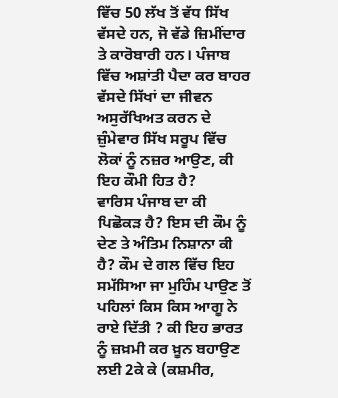ਵਿੱਚ 50 ਲੱਖ ਤੋਂ ਵੱਧ ਸਿੱਖ ਵੱਸਦੇ ਹਨ, ਜੋ ਵੱਡੇ ਜ਼ਿਮੀਂਦਾਰ ਤੇ ਕਾਰੋਬਾਰੀ ਹਨ। ਪੰਜਾਬ ਵਿੱਚ ਅਸ਼ਾਂਤੀ ਪੈਦਾ ਕਰ ਬਾਹਰ ਵੱਸਦੇ ਸਿੱਖਾਂ ਦਾ ਜੀਵਨ ਅਸੁਰੱਖਿਅਤ ਕਰਨ ਦੇ ਜ਼ੁੰਮੇਵਾਰ ਸਿੱਖ ਸਰੂਪ ਵਿੱਚ ਲੋਕਾਂ ਨੂੰ ਨਜ਼ਰ ਆਉਣ, ਕੀ ਇਹ ਕੌਮੀ ਹਿਤ ਹੈ?
ਵਾਰਿਸ ਪੰਜਾਬ ਦਾ ਕੀ ਪਿਛੋਕੜ ਹੈ? ਇਸ ਦੀ ਕੌਮ ਨੂੰ ਦੇਣ ਤੇ ਅੰਤਿਮ ਨਿਸ਼ਾਨਾ ਕੀ ਹੈ? ਕੌਮ ਦੇ ਗਲ ਵਿੱਚ ਇਹ ਸਮੱਸਿਆ ਜਾ ਮੁਹਿੰਮ ਪਾਉਣ ਤੋਂ ਪਹਿਲਾਂ ਕਿਸ ਕਿਸ ਆਗੂ ਨੇ ਰਾਏ ਦਿੱਤੀ ? ਕੀ ਇਹ ਭਾਰਤ ਨੂੰ ਜ਼ਖ਼ਮੀ ਕਰ ਖ਼ੂਨ ਬਹਾਉਣ ਲਈ 2ਕੇ ਕੇ (ਕਸ਼ਮੀਰ,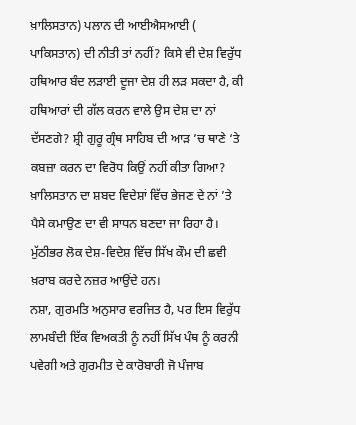ਖ਼ਾਲਿਸਤਾਨ) ਪਲਾਨ ਦੀ ਆਈਐਸਆਈ ( ਪਾਕਿਸਤਾਨ) ਦੀ ਨੀਤੀ ਤਾਂ ਨਹੀਂ? ਕਿਸੇ ਵੀ ਦੇਸ਼ ਵਿਰੁੱਧ ਹਥਿਆਰ ਬੰਦ ਲੜਾਈ ਦੂਜਾ ਦੇਸ਼ ਹੀ ਲੜ ਸਕਦਾ ਹੈ, ਕੀ ਹਥਿਆਰਾਂ ਦੀ ਗੱਲ ਕਰਨ ਵਾਲੇ ਉਸ ਦੇਸ਼ ਦਾ ਨਾਂ ਦੱਸਣਗੇ? ਸ਼੍ਰੀ ਗੁਰੂ ਗ੍ਰੰਥ ਸਾਹਿਬ ਦੀ ਆੜ ’ਚ ਥਾਣੇ ‘ਤੇ ਕਬਜ਼ਾ ਕਰਨ ਦਾ ਵਿਰੋਧ ਕਿਉਂ ਨਹੀਂ ਕੀਤਾ ਗਿਆ? ਖ਼ਾਲਿਸਤਾਨ ਦਾ ਸ਼ਬਦ ਵਿਦੇਸ਼ਾਂ ਵਿੱਚ ਭੇਜਣ ਦੇ ਨਾਂ ’ਤੇ ਪੈਸੇ ਕਮਾਉਣ ਦਾ ਵੀ ਸਾਧਨ ਬਣਦਾ ਜਾ ਰਿਹਾ ਹੈ। ਮੁੱਠੀਭਰ ਲੋਕ ਦੇਸ਼-ਵਿਦੇਸ਼ ਵਿੱਚ ਸਿੱਖ ਕੌਮ ਦੀ ਛਵੀ ਖ਼ਰਾਬ ਕਰਦੇ ਨਜ਼ਰ ਆਉਂਦੇ ਹਨ।
ਨਸ਼ਾ, ਗੁਰਮਤਿ ਅਨੁਸਾਰ ਵਰਜਿਤ ਹੈ, ਪਰ ਇਸ ਵਿਰੁੱਧ ਲਾਮਬੰਦੀ ਇੱਕ ਵਿਅਕਤੀ ਨੂੰ ਨਹੀਂ ਸਿੱਖ ਪੰਥ ਨੂੰ ਕਰਨੀ ਪਵੇਗੀ ਅਤੇ ਗੁਰਮੀਤ ਦੇ ਕਾਰੋਬਾਰੀ ਜੋ ਪੰਜਾਬ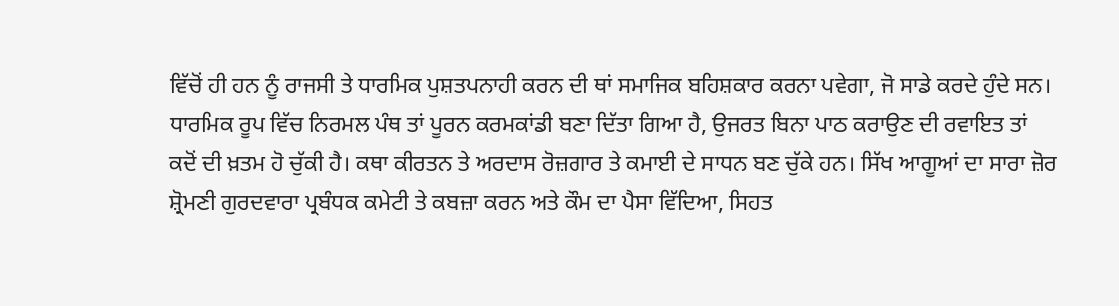ਵਿੱਚੋਂ ਹੀ ਹਨ ਨੂੰ ਰਾਜਸੀ ਤੇ ਧਾਰਮਿਕ ਪੁਸ਼ਤਪਨਾਹੀ ਕਰਨ ਦੀ ਥਾਂ ਸਮਾਜਿਕ ਬਹਿਸ਼ਕਾਰ ਕਰਨਾ ਪਵੇਗਾ, ਜੋ ਸਾਡੇ ਕਰਦੇ ਹੁੰਦੇ ਸਨ।
ਧਾਰਮਿਕ ਰੂਪ ਵਿੱਚ ਨਿਰਮਲ ਪੰਥ ਤਾਂ ਪੂਰਨ ਕਰਮਕਾਂਡੀ ਬਣਾ ਦਿੱਤਾ ਗਿਆ ਹੈ, ਉਜਰਤ ਬਿਨਾ ਪਾਠ ਕਰਾਉਣ ਦੀ ਰਵਾਇਤ ਤਾਂ ਕਦੋਂ ਦੀ ਖ਼ਤਮ ਹੋ ਚੁੱਕੀ ਹੈ। ਕਥਾ ਕੀਰਤਨ ਤੇ ਅਰਦਾਸ ਰੋਜ਼ਗਾਰ ਤੇ ਕਮਾਈ ਦੇ ਸਾਧਨ ਬਣ ਚੁੱਕੇ ਹਨ। ਸਿੱਖ ਆਗੂਆਂ ਦਾ ਸਾਰਾ ਜ਼ੋਰ ਸ਼੍ਰੋਮਣੀ ਗੁਰਦਵਾਰਾ ਪ੍ਰਬੰਧਕ ਕਮੇਟੀ ਤੇ ਕਬਜ਼ਾ ਕਰਨ ਅਤੇ ਕੌਮ ਦਾ ਪੈਸਾ ਵਿੱਦਿਆ, ਸਿਹਤ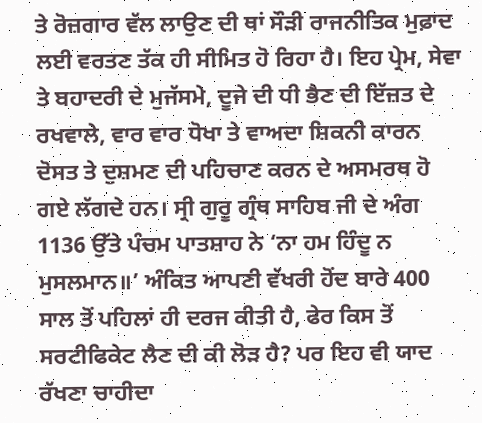ਤੇ ਰੋਜ਼ਗਾਰ ਵੱਲ ਲਾਉਣ ਦੀ ਥਾਂ ਸੌੜੀ ਰਾਜਨੀਤਿਕ ਮੁਫ਼ਾਦ ਲਈ ਵਰਤਣ ਤੱਕ ਹੀ ਸੀਮਿਤ ਹੋ ਰਿਹਾ ਹੈ। ਇਹ ਪ੍ਰੇਮ, ਸੇਵਾ ਤੇ ਬਹਾਦਰੀ ਦੇ ਮੁਜੱਸਮੇ, ਦੂਜੇ ਦੀ ਧੀ ਭੈਣ ਦੀ ਇੱਜ਼ਤ ਦੇ ਰਖਵਾਲੇ, ਵਾਰ ਵਾਰ ਧੋਖਾ ਤੇ ਵਾਅਦਾ ਸ਼ਿਕਨੀ ਕਾਰਨ ਦੋਸਤ ਤੇ ਦੁਸ਼ਮਣ ਦੀ ਪਹਿਚਾਣ ਕਰਨ ਦੇ ਅਸਮਰਥ ਹੋ ਗਏ ਲੱਗਦੇ ਹਨ। ਸ੍ਰੀ ਗੁਰੂ ਗ੍ਰੰਥ ਸਾਹਿਬ ਜੀ ਦੇ ਅੰਗ 1136 ਉੱਤੇ ਪੰਚਮ ਪਾਤਸ਼ਾਹ ਨੇ ‘ਨਾ ਹਮ ਹਿੰਦੂ ਨ ਮੁਸਲਮਾਨ॥’ ਅੰਕਿਤ ਆਪਣੀ ਵੱਖਰੀ ਹੋਂਦ ਬਾਰੇ 400 ਸਾਲ ਤੋਂ ਪਹਿਲਾਂ ਹੀ ਦਰਜ ਕੀਤੀ ਹੈ, ਫੇਰ ਕਿਸ ਤੋਂ ਸਰਟੀਫਿਕੇਟ ਲੈਣ ਦੀ ਕੀ ਲੋੜ ਹੈ? ਪਰ ਇਹ ਵੀ ਯਾਦ ਰੱਖਣਾ ਚਾਹੀਦਾ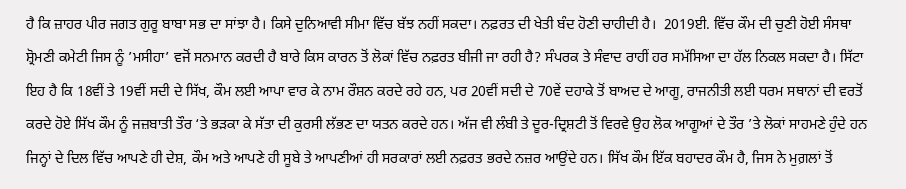ਹੈ ਕਿ ਜ਼ਾਹਰ ਪੀਰ ਜਗਤ ਗੁਰੂ ਬਾਬਾ ਸਭ ਦਾ ਸਾਂਝਾ ਹੈ। ਕਿਸੇ ਦੁਨਿਆਵੀ ਸੀਮਾ ਵਿੱਚ ਬੱਝ ਨਹੀਂ ਸਕਦਾ। ਨਫ਼ਰਤ ਦੀ ਖੇਤੀ ਬੰਦ ਹੋਣੀ ਚਾਹੀਦੀ ਹੈ।  2019ਈ. ਵਿੱਚ ਕੌਮ ਦੀ ਚੁਣੀ ਹੋਈ ਸੰਸਥਾ ਸ਼੍ਰੋਮਣੀ ਕਮੇਟੀ ਜਿਸ ਨੂੰ ’ਮਸੀਹਾ’ ਵਜੋਂ ਸਨਮਾਨ ਕਰਦੀ ਹੈ ਬਾਰੇ ਕਿਸ ਕਾਰਨ ਤੋਂ ਲੋਕਾਂ ਵਿੱਚ ਨਫ਼ਰਤ ਬੀਜੀ ਜਾ ਰਹੀ ਹੈ? ਸੰਪਰਕ ਤੇ ਸੰਵਾਦ ਰਾਹੀਂ ਹਰ ਸਮੱਸਿਆ ਦਾ ਹੱਲ ਨਿਕਲ ਸਕਦਾ ਹੈ। ਸਿੱਟਾ ਇਹ ਹੈ ਕਿ 18ਵੀਂ ਤੇ 19ਵੀਂ ਸਦੀ ਦੇ ਸਿੱਖ, ਕੌਮ ਲਈ ਆਪਾ ਵਾਰ ਕੇ ਨਾਮ ਰੌਸ਼ਨ ਕਰਦੇ ਰਹੇ ਹਨ, ਪਰ 20ਵੀਂ ਸਦੀ ਦੇ 70ਵੇਂ ਦਹਾਕੇ ਤੋਂ ਬਾਅਦ ਦੇ ਆਗੂ, ਰਾਜਨੀਤੀ ਲਈ ਧਰਮ ਸਥਾਨਾਂ ਦੀ ਵਰਤੋਂ ਕਰਦੇ ਹੋਏ ਸਿੱਖ ਕੌਮ ਨੂੰ ਜਜ਼ਬਾਤੀ ਤੌਰ ‘ਤੇ ਭੜਕਾ ਕੇ ਸੱਤਾ ਦੀ ਕੁਰਸੀ ਲੱਭਣ ਦਾ ਯਤਨ ਕਰਦੇ ਹਨ। ਅੱਜ ਵੀ ਲੰਬੀ ਤੇ ਦੂਰ-ਦ੍ਰਿਸ਼ਟੀ ਤੋਂ ਵਿਰਵੇ ਉਹ ਲੋਕ ਆਗੂਆਂ ਦੇ ਤੌਰ ’ਤੇ ਲੋਕਾਂ ਸਾਹਮਣੇ ਹੁੰਦੇ ਹਨ ਜਿਨ੍ਹਾਂ ਦੇ ਦਿਲ ਵਿੱਚ ਆਪਣੇ ਹੀ ਦੇਸ਼, ਕੌਮ ਅਤੇ ਆਪਣੇ ਹੀ ਸੂਬੇ ਤੇ ਆਪਣੀਆਂ ਹੀ ਸਰਕਾਰਾਂ ਲਈ ਨਫ਼ਰਤ ਭਰਦੇ ਨਜ਼ਰ ਆਉਂਦੇ ਹਨ। ਸਿੱਖ ਕੌਮ ਇੱਕ ਬਹਾਦਰ ਕੌਮ ਹੈ, ਜਿਸ ਨੇ ਮੁਗ਼ਲਾਂ ਤੋਂ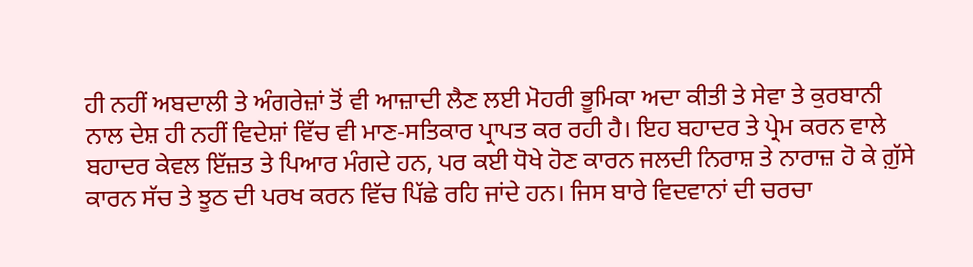ਹੀ ਨਹੀਂ ਅਬਦਾਲੀ ਤੇ ਅੰਗਰੇਜ਼ਾਂ ਤੋਂ ਵੀ ਆਜ਼ਾਦੀ ਲੈਣ ਲਈ ਮੋਹਰੀ ਭੂਮਿਕਾ ਅਦਾ ਕੀਤੀ ਤੇ ਸੇਵਾ ਤੇ ਕੁਰਬਾਨੀ ਨਾਲ ਦੇਸ਼ ਹੀ ਨਹੀਂ ਵਿਦੇਸ਼ਾਂ ਵਿੱਚ ਵੀ ਮਾਣ-ਸਤਿਕਾਰ ਪ੍ਰਾਪਤ ਕਰ ਰਹੀ ਹੈ। ਇਹ ਬਹਾਦਰ ਤੇ ਪ੍ਰੇਮ ਕਰਨ ਵਾਲੇ ਬਹਾਦਰ ਕੇਵਲ ਇੱਜ਼ਤ ਤੇ ਪਿਆਰ ਮੰਗਦੇ ਹਨ, ਪਰ ਕਈ ਧੋਖੇ ਹੋਣ ਕਾਰਨ ਜਲਦੀ ਨਿਰਾਸ਼ ਤੇ ਨਾਰਾਜ਼ ਹੋ ਕੇ ਗ਼ੁੱਸੇ ਕਾਰਨ ਸੱਚ ਤੇ ਝੂਠ ਦੀ ਪਰਖ ਕਰਨ ਵਿੱਚ ਪਿੱਛੇ ਰਹਿ ਜਾਂਦੇ ਹਨ। ਜਿਸ ਬਾਰੇ ਵਿਦਵਾਨਾਂ ਦੀ ਚਰਚਾ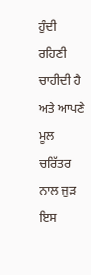ਹੁੰਦੀ ਰਹਿਣੀ ਚਾਹੀਦੀ ਹੈ ਅਤੇ ਆਪਣੇ ਮੂਲ ਚਰਿੱਤਰ ਨਾਲ ਜੁੜ ਇਸ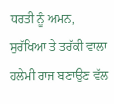ਧਰਤੀ ਨੂੰ ਅਮਨ, ਸੁਰੱਖਿਆ ਤੇ ਤਰੱਕੀ ਵਾਲਾ ਹਲੇਮੀ ਰਾਜ ਬਣਾਉਣ ਵੱਲ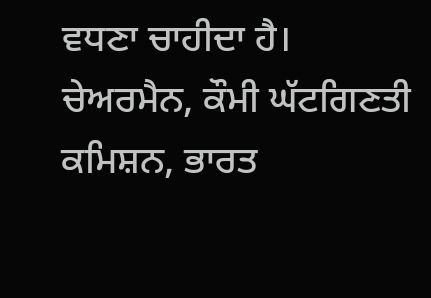ਵਧਣਾ ਚਾਹੀਦਾ ਹੈ।
ਚੇਅਰਮੈਨ, ਕੌਮੀ ਘੱਟਗਿਣਤੀ ਕਮਿਸ਼ਨ, ਭਾਰਤ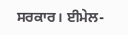ਸਰਕਾਰ। ਈਮੇਲ-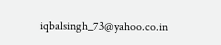iqbalsingh_73@yahoo.co.in